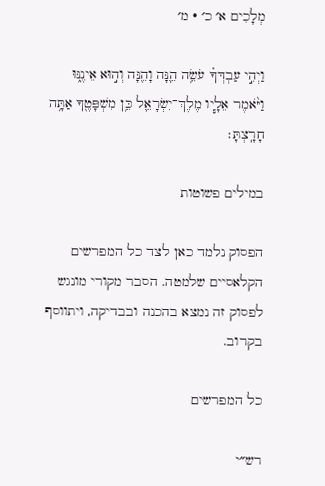מְלָכִים א׳ כ׳ · מ׳

וַיְהִ֣י עַבְדְּךָ֗ עֹשֵׂ֥ה הֵ֛נָּה וָהֵ֖נָּה וְה֣וּא אֵינֶ֑נּוּ וַיֹּ֨אמֶר אֵלָ֧יו מֶלֶךְ־יִשְׂרָאֵ֛ל כֵּ֥ן מִשְׁפָּטֶ֖ךָ אַתָּ֥ה חָרָֽצְתָּ׃

במילים פשוטות

הפסוק נלמד כאן לצד כל המפרשים הקלאסיים שלמטה. הסבר מקורי מונגש לפסוק זה נמצא בהכנה ובבדיקה, ויתווסף בקרוב.

כל המפרשים

רש״י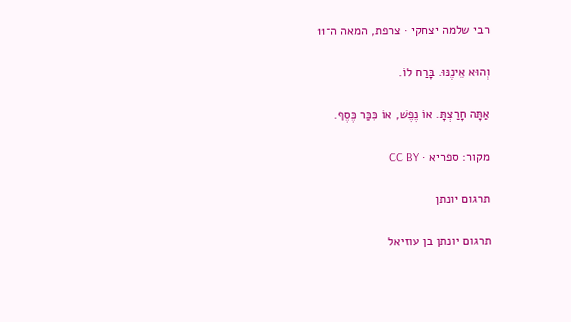רבי שלמה יצחקי · צרפת, המאה ה־11

וְהוּא אֵינֶנּוּ. בָּרַח לוֹ.

אַתָּה חָרַצְתָּ. אוֹ נֶפֶשׁ, אוֹ כִּכַּר כֶּסֶף.

מקור: ספריא · CC BY

תרגום יונתן

תרגום יונתן בן עוזיאל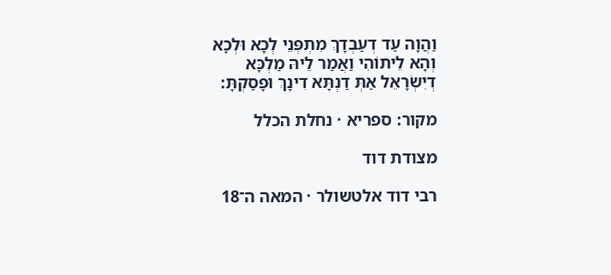וַהֲוָה עַד דְעַבְדָךְ מִתְפְּנֵי לְכָא וּלְכָא וְהָא לֵיתוֹהִי וַאֲמַר לֵיהּ מַלְכָּא דְיִשְׂרָאֵל אַתְּ דַנְתָּא דִינָךְ וּפָסַקְתָּ:

מקור: ספריא · נחלת הכלל

מצודת דוד

רבי דוד אלטשולר · המאה ה־18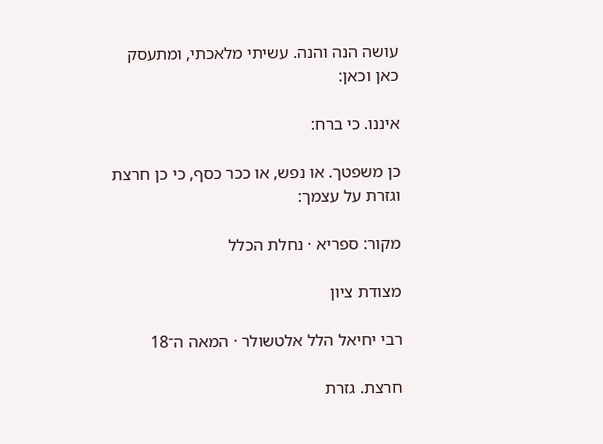עושה הנה והנה. עשיתי מלאכתי, ומתעסק כאן וכאן:

איננו. כי ברח:

כן משפטך. או נפש, או ככר כסף, כי כן חרצת וגזרת על עצמך:

מקור: ספריא · נחלת הכלל

מצודת ציון

רבי יחיאל הלל אלטשולר · המאה ה־18

חרצת. גזרת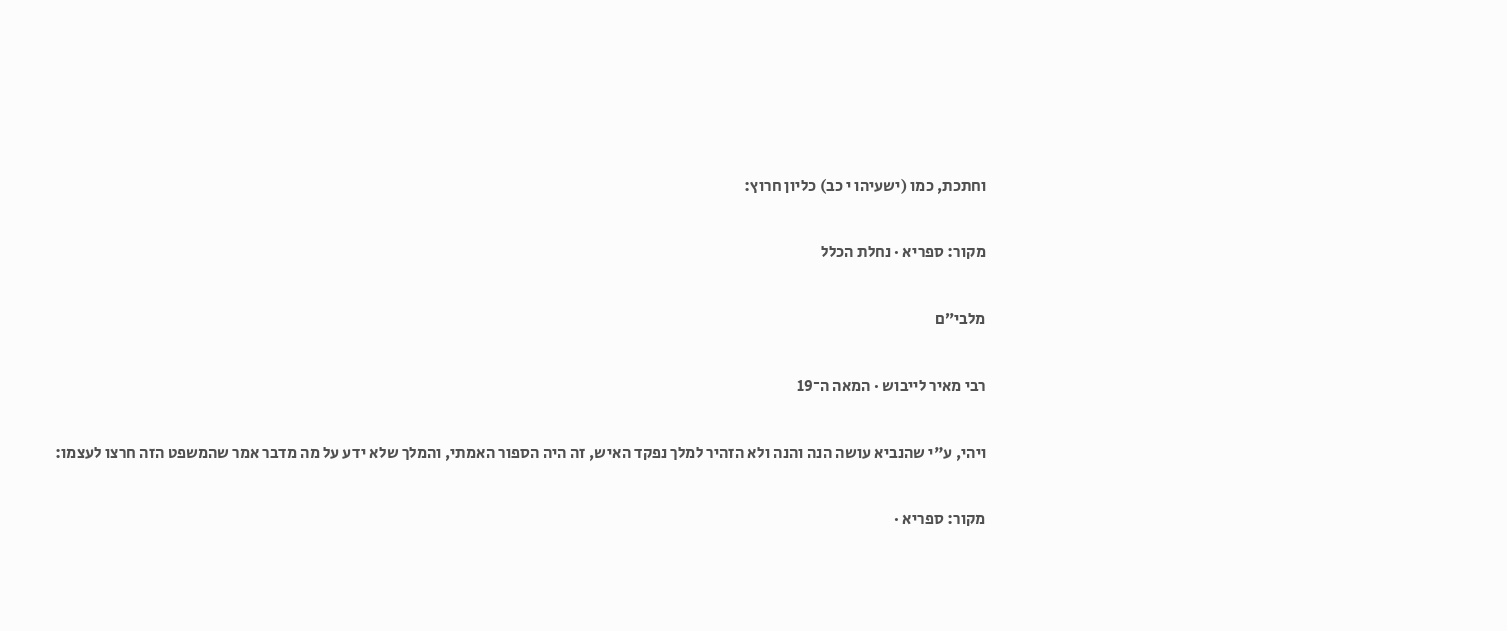וחתכת, כמו (ישעיהו י כב) כליון חרוץ:

מקור: ספריא · נחלת הכלל

מלבי״ם

רבי מאיר לייבוש · המאה ה־19

ויהי, ע"י שהנביא עושה הנה והנה ולא הזהיר למלך נפקד האיש, זה היה הספור האמתי, והמלך שלא ידע על מה מדבר אמר שהמשפט הזה חרצו לעצמו:

מקור: ספריא ·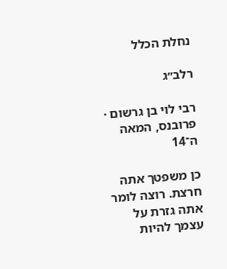נחלת הכלל

רלב״ג

רבי לוי בן גרשום · פרובנס, המאה ה־14

כן משפטך אתה חרצת. רוצה לומר אתה גזרת על עצמך להיות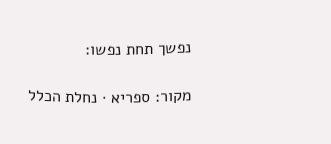נפשך תחת נפשו:

מקור: ספריא · נחלת הכלל